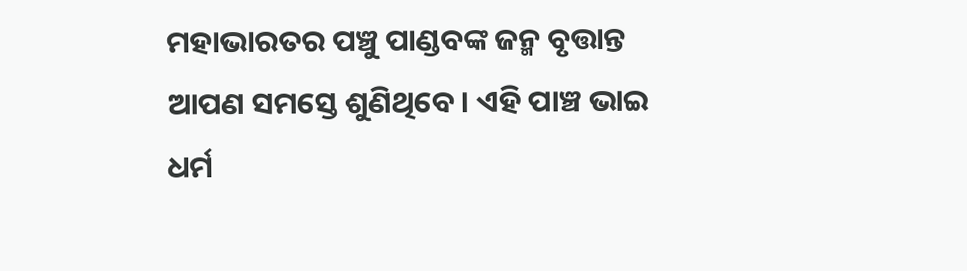ମହାଭାରତର ପଞ୍ଚୁ ପାଣ୍ଡବଙ୍କ ଜନ୍ମ ବୃତ୍ତାନ୍ତ ଆପଣ ସମସ୍ତେ ଶୁଣିଥିବେ। ଏହି ପାଞ୍ଚ ଭାଇ ଧର୍ମ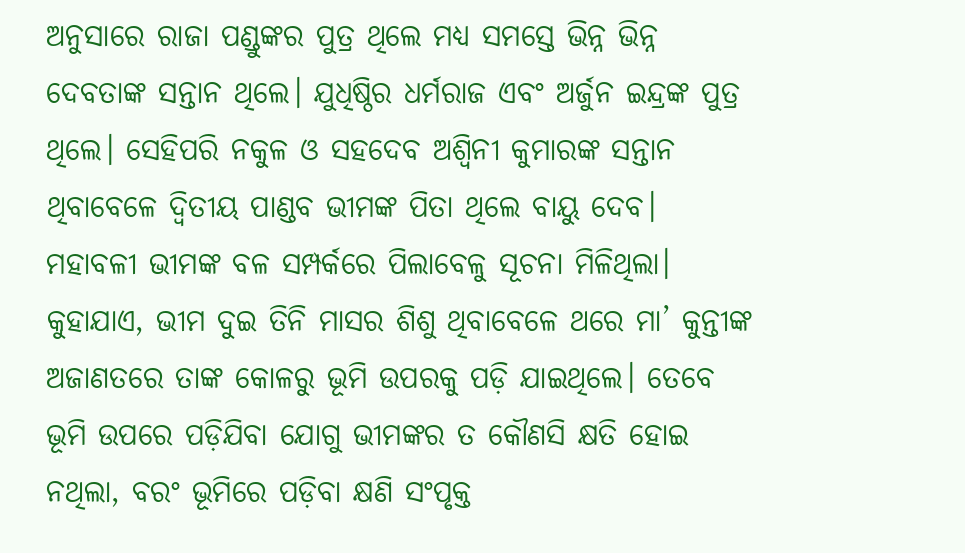ଅନୁସାରେ ରାଜା ପଣ୍ଡୁଙ୍କର ପୁତ୍ର ଥିଲେ ମଧ୍ୟ ସମସ୍ତେ ଭିନ୍ନ ଭିନ୍ନ ଦେବତାଙ୍କ ସନ୍ତାନ ଥିଲେ। ଯୁଧିଷ୍ଠିର ଧର୍ମରାଜ ଏବଂ ଅର୍ଜୁନ ଇନ୍ଦ୍ରଙ୍କ ପୁତ୍ର ଥିଲେ। ସେହିପରି ନକୁଳ ଓ ସହଦେବ ଅଶ୍ୱିନୀ କୁମାରଙ୍କ ସନ୍ତାନ ଥିବାବେଳେ ଦ୍ୱିତୀୟ ପାଣ୍ଡବ ଭୀମଙ୍କ ପିତା ଥିଲେ ବାୟୁ ଦେବ।
ମହାବଳୀ ଭୀମଙ୍କ ବଳ ସମ୍ପର୍କରେ ପିଲାବେଳୁ ସୂଚନା ମିଳିଥିଲା।
କୁହାଯାଏ, ଭୀମ ଦୁଇ ତିନି ମାସର ଶିଶୁ ଥିବାବେଳେ ଥରେ ମା’ କୁନ୍ତୀଙ୍କ ଅଜାଣତରେ ତାଙ୍କ କୋଳରୁ ଭୂମି ଉପରକୁ ପଡ଼ି ଯାଇଥିଲେ। ତେବେ ଭୂମି ଉପରେ ପଡ଼ିଯିବା ଯୋଗୁ ଭୀମଙ୍କର ତ କୌଣସି କ୍ଷତି ହୋଇ ନଥିଲା, ବରଂ ଭୂମିରେ ପଡ଼ିବା କ୍ଷଣି ସଂପୃକ୍ତ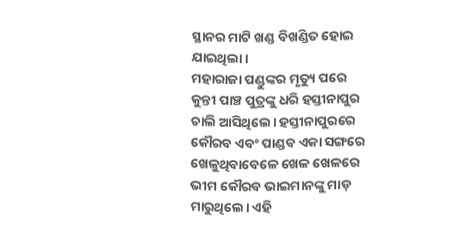ସ୍ଥାନର ମାଟି ଖଣ୍ଡ ବିଖଣ୍ଡିତ ହୋଇ ଯାଇଥିଲା।
ମହାରାଜା ପଣ୍ଡୁଙ୍କର ମୃତ୍ୟୁ ପରେ କୁନ୍ତୀ ପାଞ୍ଚ ପୁତ୍ରଙ୍କୁ ଧରି ହସ୍ତୀନାପୁର ଚାଲି ଆସିଥିଲେ। ହସ୍ତୀନାପୁରରେ କୌରବ ଏବଂ ପାଣ୍ଡବ ଏକା ସଙ୍ଗରେ ଖେଳୁଥିବାବେଳେ ଖେଳ ଖେଳରେ ଭୀମ କୌରବ ଭାଇମାନଙ୍କୁ ମାଡ଼ ମାରୁଥିଲେ। ଏହି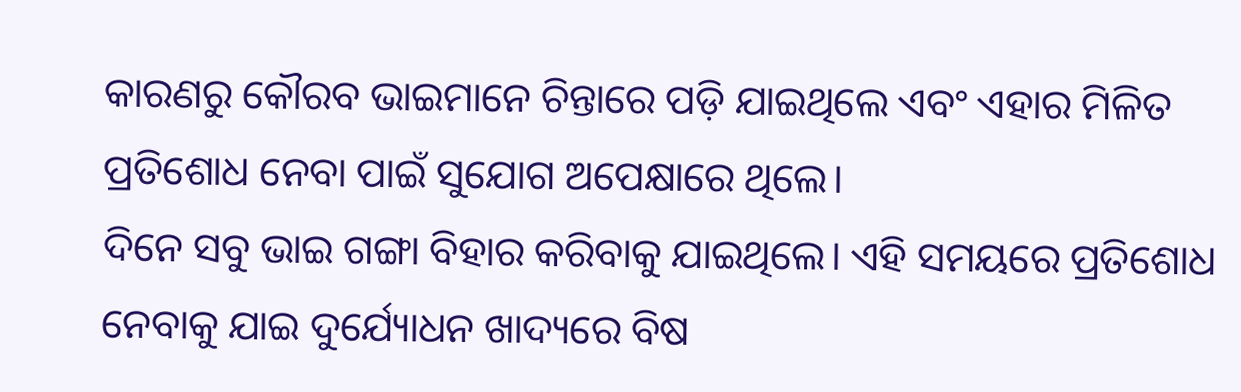କାରଣରୁ କୌରବ ଭାଇମାନେ ଚିନ୍ତାରେ ପଡ଼ି ଯାଇଥିଲେ ଏବଂ ଏହାର ମିଳିତ ପ୍ରତିଶୋଧ ନେବା ପାଇଁ ସୁଯୋଗ ଅପେକ୍ଷାରେ ଥିଲେ।
ଦିନେ ସବୁ ଭାଇ ଗଙ୍ଗା ବିହାର କରିବାକୁ ଯାଇଥିଲେ। ଏହି ସମୟରେ ପ୍ରତିଶୋଧ ନେବାକୁ ଯାଇ ଦୁର୍ଯ୍ୟୋଧନ ଖାଦ୍ୟରେ ବିଷ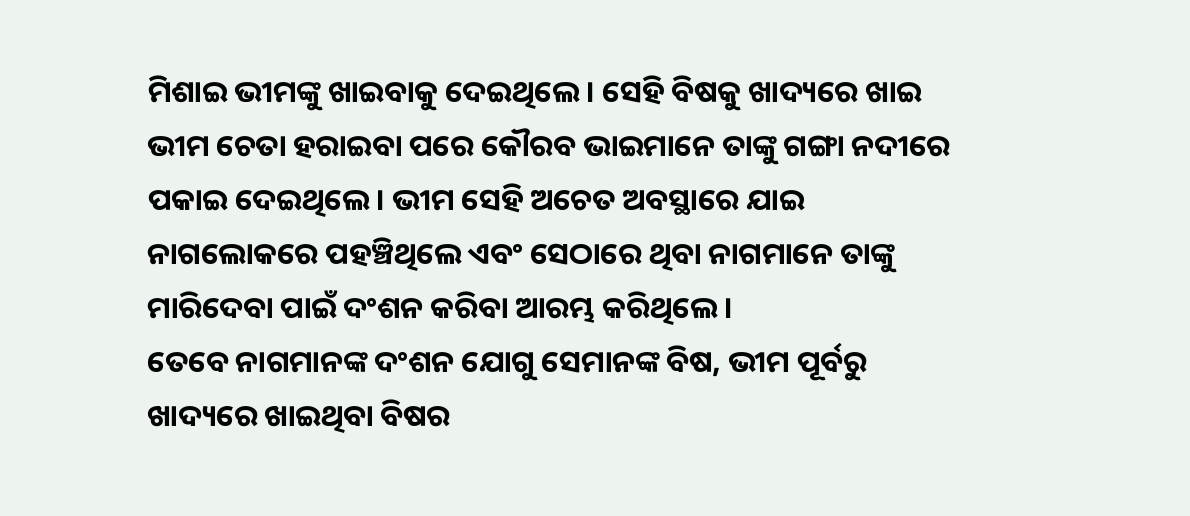ମିଶାଇ ଭୀମଙ୍କୁ ଖାଇବାକୁ ଦେଇଥିଲେ। ସେହି ବିଷକୁ ଖାଦ୍ୟରେ ଖାଇ ଭୀମ ଚେତା ହରାଇବା ପରେ କୌରବ ଭାଇମାନେ ତାଙ୍କୁ ଗଙ୍ଗା ନଦୀରେ ପକାଇ ଦେଇଥିଲେ। ଭୀମ ସେହି ଅଚେତ ଅବସ୍ଥାରେ ଯାଇ ନାଗଲୋକରେ ପହଞ୍ଚିଥିଲେ ଏବଂ ସେଠାରେ ଥିବା ନାଗମାନେ ତାଙ୍କୁ ମାରିଦେବା ପାଇଁ ଦଂଶନ କରିବା ଆରମ୍ଭ କରିଥିଲେ।
ତେବେ ନାଗମାନଙ୍କ ଦଂଶନ ଯୋଗୁ ସେମାନଙ୍କ ବିଷ, ଭୀମ ପୂର୍ବରୁ ଖାଦ୍ୟରେ ଖାଇଥିବା ବିଷର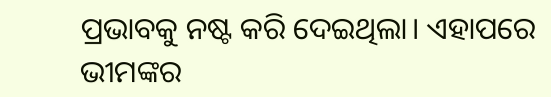ପ୍ରଭାବକୁ ନଷ୍ଟ କରି ଦେଇଥିଲା। ଏହାପରେ ଭୀମଙ୍କର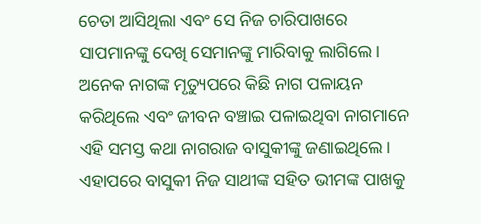ଚେତା ଆସିଥିଲା ଏବଂ ସେ ନିଜ ଚାରିପାଖରେ ସାପମାନଙ୍କୁ ଦେଖି ସେମାନଙ୍କୁ ମାରିବାକୁ ଲାଗିଲେ।
ଅନେକ ନାଗଙ୍କ ମୃତ୍ୟୁପରେ କିଛି ନାଗ ପଳାୟନ କରିଥିଲେ ଏବଂ ଜୀବନ ବଞ୍ଚାଇ ପଳାଇଥିବା ନାଗମାନେ ଏହି ସମସ୍ତ କଥା ନାଗରାଜ ବାସୁକୀଙ୍କୁ ଜଣାଇଥିଲେ। ଏହାପରେ ବାସୁକୀ ନିଜ ସାଥୀଙ୍କ ସହିତ ଭୀମଙ୍କ ପାଖକୁ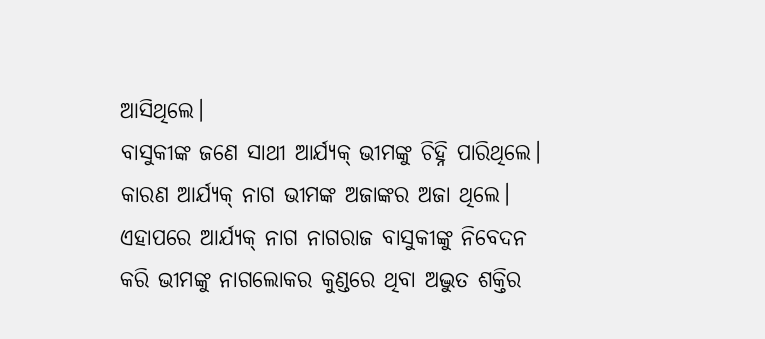ଆସିଥିଲେ।
ବାସୁକୀଙ୍କ ଜଣେ ସାଥୀ ଆର୍ଯ୍ୟକ୍ ଭୀମଙ୍କୁ ଚିହ୍ନି ପାରିଥିଲେ। କାରଣ ଆର୍ଯ୍ୟକ୍ ନାଗ ଭୀମଙ୍କ ଅଜାଙ୍କର ଅଜା ଥିଲେ।
ଏହାପରେ ଆର୍ଯ୍ୟକ୍ ନାଗ ନାଗରାଜ ବାସୁକୀଙ୍କୁ ନିବେଦନ କରି ଭୀମଙ୍କୁ ନାଗଲୋକର କୁଣ୍ଡରେ ଥିବା ଅଦ୍ଭୁତ ଶକ୍ତିର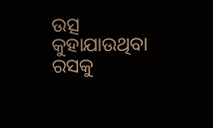ଉତ୍ସ କୁହାଯାଉଥିବା ରସକୁ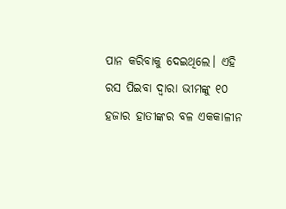ପାନ କରିବାକୁ ଦେଇଥିଲେ। ଏହି ରସ ପିଇବା ଦ୍ୱାରା ଭୀମଙ୍କୁ ୧୦ ହଜାର ହାତୀଙ୍କର ବଳ ଏକକାଳୀନ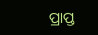ପ୍ରାପ୍ତ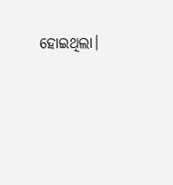ହୋଇଥିଲା।